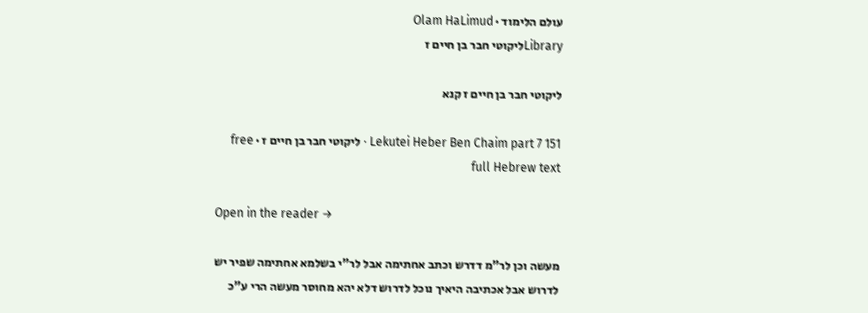עולם הלימוד · Olam HaLimud
Libraryליקוטי חבר בן חיים ז

ליקוטי חבר בן חיים ז קנא

Lekutei Heber Ben Chaim part 7 151 · ליקוטי חבר בן חיים ז · free full Hebrew text

Open in the reader →

מעשה וכן לר"מ דדרש וכתב אחתימה אבל לר"י בשלמא אחתימה שפיר יש לדרוש אבל אכתיבה היאיך נוכל לדרוש דלא יהא מחוסר מעשה הרי ע"כ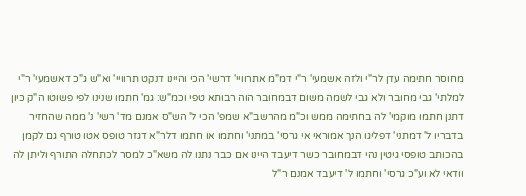מחוסר חתימה עדן לר"י ולזה אשמעי' ר"י דמ"מ אתרוויי' דרשי' הכי והיינו דנקט תרוויי' וא"ש ג"כ דאשמעי' ר"י למלתי' גבי מחובר ולא גבי לשמה משום דבמחובר הוה רבותא טפי וכמ"ש: גמ' חתמו שנינו לפי פשוטו ה"ק כיון דתנן חתמו מוקמי' לה בחתימה ממש וכ"מ מהרשב"א שמפ' הכי ל' הש"ס אמנם מד' רשי' נ' ממה שהחזיר בדבריו ל' דמתני' דפליגו הנך אמוראי אי גרסי' במתני' וחתמו או חתמו דלר"א דגזר טופס אטו טורף גם לקמן בהכותב טופסי גיטין נהי דבמחובר כשר דיעבד היינו אם כבר נתנו לה משא"כ למסר לכתחלה התורף וליתן לה וודאי לא וע"כ גרסי' וחתמו ל' דיעבד אמנם ר"ל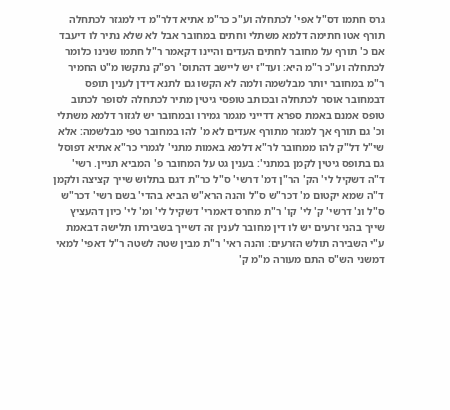גרס חתמו דס"ל אפי' לכתחלה וע"כ כר"מ אתיא דלר"מ די למגזר לכתחלה תורף אטו חתימה דלמא משתלי וחתים במחובר אבל לא שלא נתיר לו דיעבד אם כ' תורף על מחובר לחתים העדים והיינו דקאמר ר"ל חתמו שנינו כלומר לכתחלה וע"כ ר"מ היא: ועד"ז יש ליישב דהתוס' רפ"ק נתקשו מ"ט החמיר ר"מ במחובר יותר מבלשמה ולמה לא הקשו גם לתנא דידן לענין תופס דבמחובר אוסר לכתחלה ובכותב טופסי גיטין מתיר לכתחלה לסופר לכתוב טופס אמנם באמת ספרא דדייני מגמר גמירו ובמחובר יש לגזור דלמא משתלי וכ' גם תורף אך למגזר מתורף אעדים לא מ' להו במחובר טפי מבלשמה: אלא שי"ל דל"ק להו ממחובר לר"א דלמא באמות מתני' לגמרי כר"א אתיא דפוסל גם בתופס גיטין לקמן במתני': בענין גט על המחובר פ' המביא תניין. רשי' ד"ה דשקיל לי' הק' הר"ן דמ' דרשי' ס"ל כר"ת דגם בתלוש שייך קציצה ולקמן ד"ה שמא יקטום מ' דכר"ש ס"ל והנה הרא"ש הביא בהדי' בשם רשי' דכר"ש ס"ל ונ' דרשי' ק' לי' קו' ר"ת מחרס דאמרי' דשקיל לי' ומ' לי' כיון דהעציץ שייך בהני זרעים יש לו דין מחובר לענין זה דשייך בשבירתו תלישה דבאמת ע"י השבירה תולש הזרעים: והנה ראי' ר"ת מבין שטה לשטה ר"ל דאפי' למאי דמשני הש"ס התם מעורה מ"מ ק'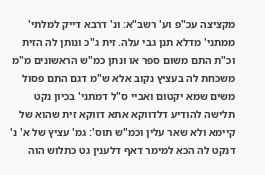מקציצה עכ"פ וע' רשב"א: ונ' דרבא דייק למלתי' ממתני' מדלא תנן גבי עלה. זית ג"כ ונותן לה הזית וכ"ת התם משום ספר או ונתן כמ"ש הראשונים מ"מ משכחת לה בעציץ נקוב אלא ש"מ דגם התם פסול משים שמא יקטום ואביי ס"ל דמתני' בכיון נקט תלישה להודיע דלדווקא אתא דווקא זית שהוא של קיימא ולא שאר עלין וכמ"ש תוס': גמ' עציץ של א' נ' דנקט לה הכא למימר דאף דלענין גט כתלוש הוה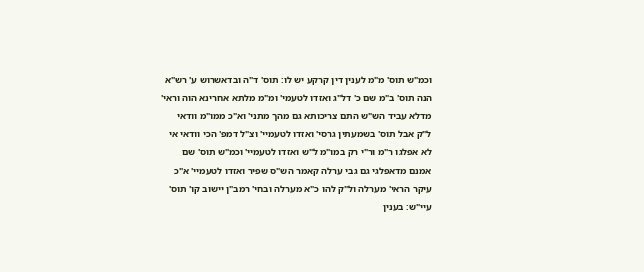וכמ"ש תוס' מ"מ לענין דין קרקע יש לו: תוס' ד"ה ובדאשרוש ע' רש"א הנה תוס' ב"מ שם כ' דל"ג ואזדו לטעמי' ומ"מ מלתא אחרינא הוה וראי' מדלא עביד הש"ש התם צריכותא גם מהך מתני' וא"כ ממו"מ וודאי ל"ק אבל תוס' בשמעתין גרסי' ואזדו לטעמיי' וצ"ל דמפ' הכי וודאי אי לא אפלגו ר"מ ור"י רק במו"מ ל"ש ואזדו לטעמיי' וכמ"ש תוס' שם אמנם מדאפלגי גם גבי ערלה קאמר הש"ס שפיר ואזדו לטעמיי' א"כ עיקר הראי' מערלה ול"ק להו כ"א מערלה ובחי' רמב"ן יישוב קו' תוס' עיי"ש: בענין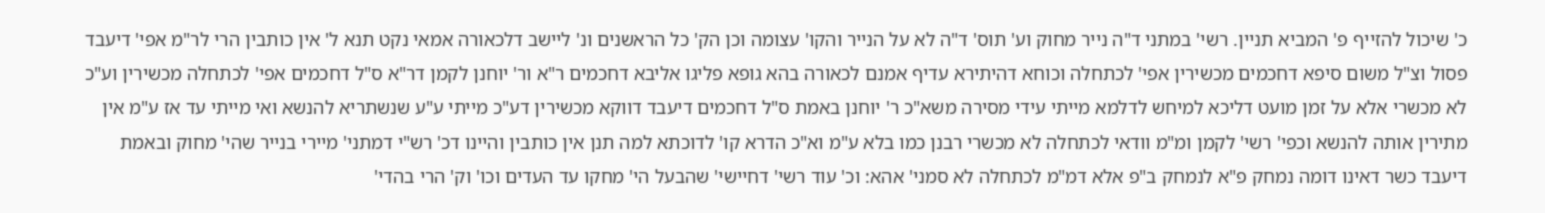כ' שיכול להזייף פ' המביא תניין. רשי' במתני ד"ה נייר מחוק וע' תוס' ד"ה לא על הנייר והקו' עצומה וכן הק' כל הראשנים ונ' ליישב דלכאורה אמאי נקט תנא ל' אין כותבין הרי לר"מ אפי' דיעבד פסול וצ"ל משום סיפא דחכמים מכשירין אפי' לכתחלה וכוחא דהיתירא עדיף אמנם לכאורה בהא גופא פליגו אליבא דחכמים ר"א ור' יוחנן לקמן דר"א ס"ל דחכמים אפי' לכתחלה מכשירין וע"כ לא מכשרי אלא על זמן מועט דליכא למיחש לדלמא מייתי עידי מסירה משא"כ ר' יוחנן באמת ס"ל דחכמים דיעבד דווקא מכשירין דע"כ מייתי ע"ע שנשתריא להנשא ואי מייתי עד אז ע"מ אין מתירין אותה להנשא וכפי' רשי' לקמן ומ"מ וודאי לכתחלה לא מכשרי רבנן כמו בלא ע"מ וא"כ הדרא קו' לדוכתא למה תנן אין כותבין והיינו דכ' רש"י דמתני' מיירי בנייר שהי' מחוק ובאמת דיעבד כשר דאינו דומה נמחק פ"א לנמחק ב"פ אלא דמ"מ לכתחלה לא סמני' אהא: וכ' עוד רשי' דחיישי' שהבעל הי' מחקו עד העדים וכו' וק' הרי בהדי'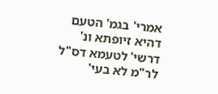אמרי' בגמ' הטעם דהיא זיופתא ונ' דרשי' לטעמא דס"ל לר"מ לא בעי'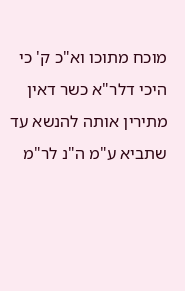מוכח מתוכו וא"כ ק' כי היכי דלר"א כשר דאין מתירין אותה להנשא עד שתביא ע"מ ה"נ לר"מ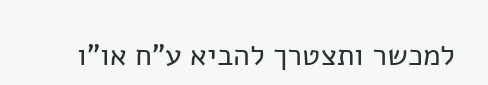למכשר ותצטרך להביא ע"ח או"ו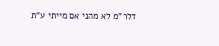דלר"מ לא מהני אם מייתי ע"ת